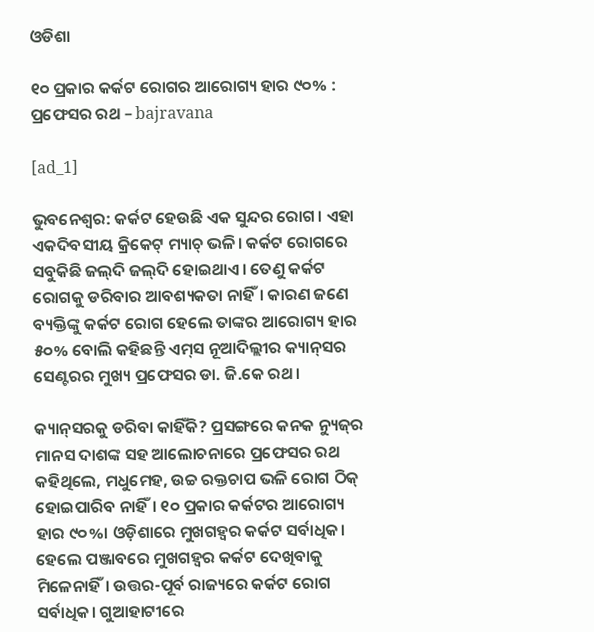ଓଡିଶା

୧୦ ପ୍ରକାର କର୍କଟ ରୋଗର ଆରୋଗ୍ୟ ହାର ୯୦% : ପ୍ରଫେସର ରଥ – bajravana

[ad_1]

ଭୁବନେଶ୍ବର: କର୍କଟ ହେଉଛି ଏକ ସୁନ୍ଦର ରୋଗ। ଏହା ଏକଦିବସୀୟ କ୍ରିକେଟ୍‌ ମ୍ୟାଚ୍ ଭଳି। କର୍କଟ ରୋଗରେ ସବୁକିଛି ଜଲ୍‌ଦି ଜଲ୍‌ଦି ହୋଇଥାଏ। ତେଣୁ କର୍କଟ ରୋଗକୁ ଡରିବାର ଆବଶ୍ୟକତା ନାହିଁ। କାରଣ ଜଣେ ବ୍ୟକ୍ତିଙ୍କୁ କର୍କଟ ରୋଗ ହେଲେ ତାଙ୍କର ଆରୋଗ୍ୟ ହାର ୫୦% ବୋଲି କହିଛନ୍ତି ଏମ୍‌ସ ନୂଆଦିଲ୍ଲୀର କ୍ୟାନ୍‌ସର ସେଣ୍ଟରର ମୁଖ୍ୟ ପ୍ରଫେସର ଡା. ଜି.କେ ରଥ।

କ୍ୟାନ୍‌ସରକୁ ଡରିବା କାହିଁକି? ପ୍ରସଙ୍ଗରେ କନକ ନ୍ୟୁଜ୍‌ର ମାନସ ଦାଶଙ୍କ ସହ ଆଲୋଚନାରେ ପ୍ରଫେସର ରଥ କହିଥିଲେ, ମଧୁମେହ, ଉଚ୍ଚ ରକ୍ତଚାପ ଭଳି ରୋଗ ଠିକ୍ ହୋଇପାରିବ ନାହିଁ। ୧୦ ପ୍ରକାର କର୍କଟର ଅ‌ାରୋଗ୍ୟ ହାର ୯୦%। ଓଡ଼ିଶାରେ ମୁଖଗହ୍ବର କର୍କଟ ସର୍ବାଧିକ। ହେଲେ ପଞ୍ଜାବରେ ମୁଖଗହ୍ବର କର୍କଟ ‌ଦେଖିବାକୁ ମିଳେନାହିଁ। ଉତ୍ତର-ପୂର୍ବ ରାଜ୍ୟରେ କର୍କଟ ରୋଗ ସର୍ବାଧିକ। ଗୁଆହାଟୀରେ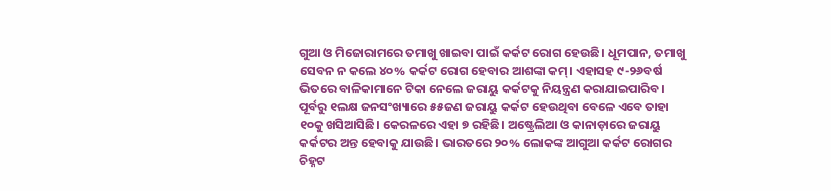ଗୁଆ ଓ ମିଜୋରାମରେ ତମାଖୁ ଖାଇବା ପାଇଁ କର୍କଟ ରୋଗ ହେଉଛି। ଧୂମପାନ, ତମାଖୁ ସେବନ ନ କଲେ ୪୦% କର୍କଟ ରୋଗ ହେବାର ଆଶଙ୍କା କମ୍। ଏହାସହ ୯-୨୬ବର୍ଷ ଭିତରେ ବାଳିକାମାନେ ଟିକା ନେଲେ ଜରାୟୁ କର୍କଟକୁ ନିୟନ୍ତ୍ରଣ କରାଯାଇପାରିବ। ପୂର୍ବରୁ ୧ଲକ୍ଷ ଜନସଂଖ୍ୟାରେ ୫୫ଜଣ ଜରାୟୁ କର୍କଟ ‌ହେଉଥିବା ବେଳେ ଏବେ ତାହା ୧୦କୁ ଖସିଆସିଛି। କେରଳରେ ଏହା ୭ ରହିଛି। ଅଷ୍ଟ୍ରେଲିଆ ଓ କାନାଡ଼ାରେ ଜରାୟୁ କର୍କଟର ଅନ୍ତ ହେବାକୁ ଯାଉଛି। ଭାରତରେ ୨୦% ଲୋକଙ୍କ ଆଗୁଆ କର୍କଟ ରୋଗର ଚିହ୍ନଟ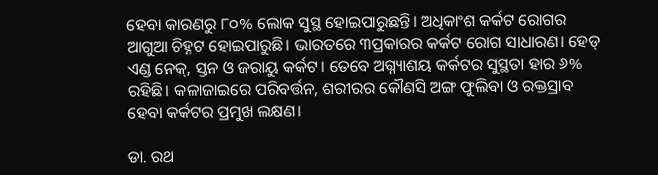ହେବା କାରଣରୁ ୮୦% ଲୋକ ସୁସ୍ଥ ହୋଇପାରୁଛନ୍ତି। ଅଧିକାଂଶ କର୍କଟ ରୋଗର ଆଗୁଆ ଚିହ୍ନଟ ହୋଇପାରୁଛି। ଭାରତରେ ୩ପ୍ରକାରର କର୍କଟ ରୋଗ ସାଧାରଣ। ହେଡ୍‌ ଏଣ୍ଡ ନେକ୍, ସ୍ତନ ଓ ଜରାୟୁ କର୍କଟ। ତେବେ ଅଗ୍ନ୍ୟାଶୟ କର୍କଟର ସୁସ୍ଥତା ହାର ୬% ରହିଛି। କଳାଜାଇରେ ପରିବର୍ତ୍ତନ, ଶରୀରର କୌଣସି ଅଙ୍ଗ ଫୁଲିବା ଓ ରକ୍ତସ୍ରାବ ହେବା କର୍କଟର ପ୍ରମୁଖ ଲକ୍ଷଣ।

ଡା. ରଥ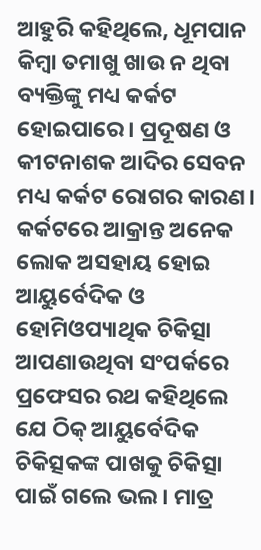ଆହୁରି କହିଥିଲେ, ଧୂମପାନ କିମ୍ବା ତମାଖୁ ଖାଉ ନ ଥିବା ବ୍ୟକ୍ତିଙ୍କୁ ମଧ୍ୟ କର୍କଟ ହୋଇପାରେ। ପ୍ରଦୂଷଣ ଓ କୀଟନାଶକ ଆଦିର ସେବନ ମଧ୍ୟ କର୍କଟ ରୋଗର କାରଣ। କର୍କଟରେ ଆକ୍ରାନ୍ତ ଅନେକ ଲୋକ ଅସହାୟ ହୋଇ ଆୟୁର୍ବେଦିକ ଓ ହୋମିଓପ୍ୟାଥିକ ଚିକିତ୍ସା ଆପଣାଉଥିବା ସଂପର୍କରେ ପ୍ରଫେସର ରଥ କହିଥିଲେ ଯେ ଠିକ୍ ଆୟୁର୍ବେଦିକ ଚିକିତ୍ସକଙ୍କ ପାଖକୁ ଚିକିତ୍ସା ପାଇଁ ଗଲେ ଭଲ। ମାତ୍ର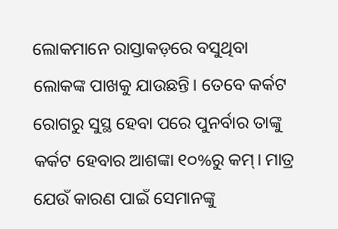ଲୋକମାନେ ରାସ୍ତାକଡ଼ରେ ବସୁଥିବା ଲୋକଙ୍କ ପାଖକୁ ଯାଉଛନ୍ତି। ତେବେ କର୍କଟ ରୋଗରୁ ସୁସ୍ଥ ହେବା ପରେ ପୁନର୍ବାର ତାଙ୍କୁ କର୍କଟ ହେବାର ଆଶଙ୍କା ୧୦%ରୁ କମ୍। ମାତ୍ର ଯେଉଁ କାରଣ ପାଇଁ ସେମାନଙ୍କୁ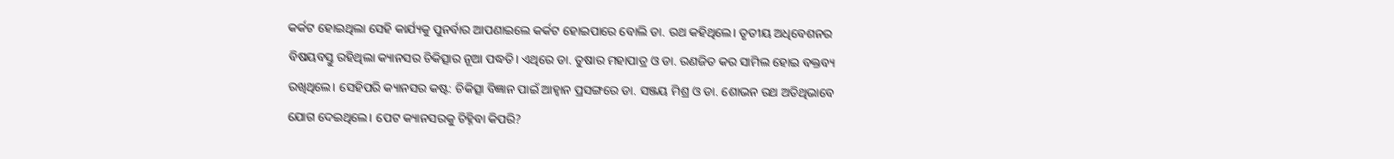କର୍କଟ ହୋଇଥିଲା ସେହି କାର୍ଯ୍ୟକୁ ପୁନର୍ବାର ଆପଣାଇଲେ କର୍କଟ ହୋଇପାରେ ବୋଲି ଡା. ରଥ କହିଥିଲେ। ତୃତୀୟ ଅଧିବେଶନର ବିଷୟବସ୍ତୁ ରହିଥିଲା କ୍ୟାନସର ଚିକିତ୍ସାର ନୂଆ ପଦ୍ଧତି। ଏଥିରେ ଡା. ତୁଷାର ମହାପାତ୍ର ଓ ଡା. ରଣଜିତ କର ସାମିଲ ହୋଇ ବକ୍ତବ୍ୟ ରଖିଥିଲେ। ସେହିପରି କ୍ୟାନସର କଷ୍ଟ: ଚିକିତ୍ସା ବିଜ୍ଞାନ ପାଇଁ ଆହ୍ବାନ ପ୍ରସଙ୍ଗରେ ଡା. ସଞ୍ଜୟ ମିଶ୍ର ଓ ଡା. ଶୋଭନ ରଥ ଅତିଥିଭାବେ ଯୋଗ ଦେଇଥିଲେ। ପେଟ କ୍ୟାନସରକୁ ଚିହ୍ନିବା କିପରି?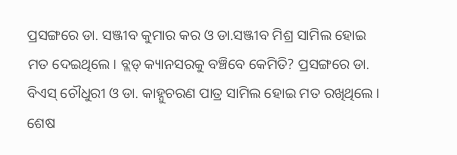ପ୍ରସଙ୍ଗରେ ଡା. ସଞ୍ଜୀବ କୁମାର କର ଓ ଡା.ସଞ୍ଜୀବ ମିଶ୍ର ସାମିଲ ହୋଇ ମତ ଦେଇଥିଲେ। ବ୍ଲଡ୍‌ କ୍ୟାନସରକୁ ବଞ୍ଚିବେ କେମିତି? ପ୍ରସଙ୍ଗରେ ଡା. ବିଏସ୍‌ ଚୌଧୁରୀ ଓ ଡା. କାହ୍ନୁଚରଣ ପାତ୍ର ସାମିଲ ହୋଇ ମତ ରଖିଥିଲେ। ଶେଷ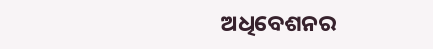ଅଧିବେଶନର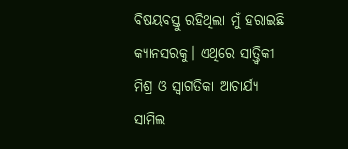ବିଷୟବସ୍ତୁ ରହିଥିଲା ମୁଁ ହରାଇଛି କ୍ୟାନସରକୁ। ଏଥିରେ ସାତ୍ତ୍ବିକୀ ମିଶ୍ର ଓ ସ୍ବାଗତିକା ଆଚାର୍ଯ୍ୟ ସାମିଲ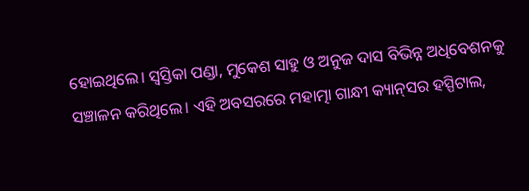ହୋଇଥିଲେ। ସ୍ବସ୍ତିକା ପଣ୍ଡା, ମୁକେଶ ସାହୁ ଓ ଅନୁଜ ଦାସ ବିଭିନ୍ନ ଅଧିବେଶନକୁ ସଞ୍ଚାଳନ କରିଥିଲେ। ଏହି ଅବସରରେ ମହାତ୍ମା ଗାନ୍ଧୀ କ୍ୟାନ୍‌ସର ହସ୍ପିଟାଲ,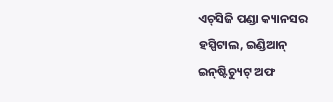ଏଚ୍‌ସିଜି ପଣ୍ଡା କ୍ୟାନସର ହସ୍ପିଟାଲ, ଇଣ୍ଡିଆନ୍‌ ଇନ୍‌ଷ୍ଟିଚ୍ୟୁଟ୍‌ ଅଫ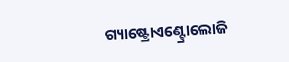ଗ୍ୟାଷ୍ଟ୍ରୋଏଣ୍ଟ୍ରୋଲୋଜି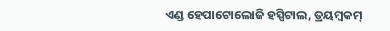ଏଣ୍ଡ ହେପାଟୋ‌ଲୋଜି ହସ୍ପିଟାଲ, ତ୍ରୟମ୍ବକମ୍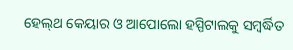ହେଲ୍‌ଥ କେୟାର ଓ ଆପୋଲୋ ହସ୍ପିଟାଲକୁ ସମ୍ବର୍ଦ୍ଧିତ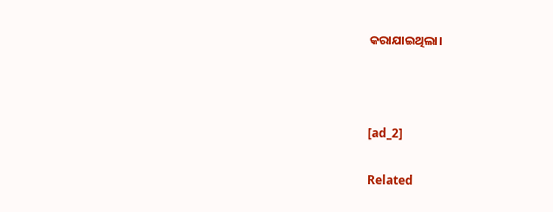କରାଯାଇଥିଲା।



[ad_2]

Related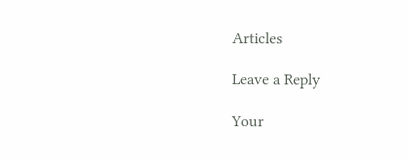Articles

Leave a Reply

Your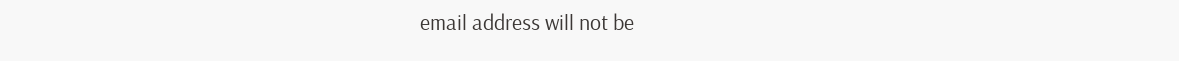email address will not be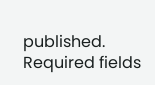published. Required fields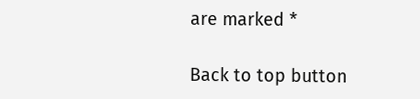are marked *

Back to top button